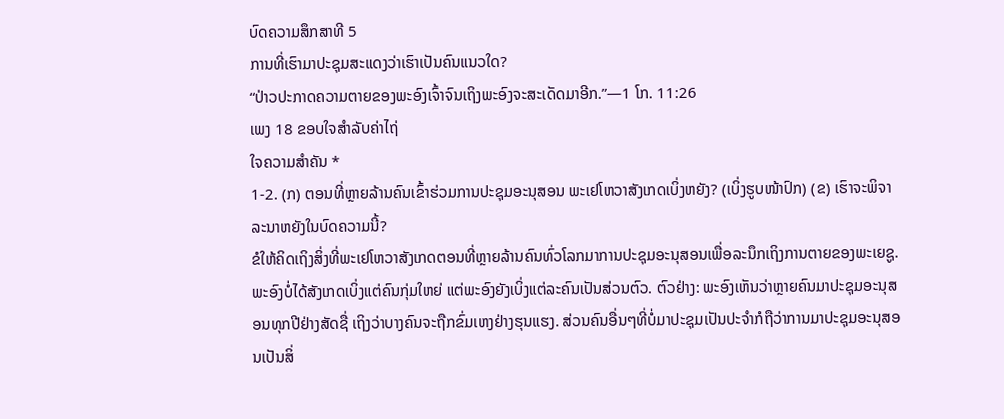ບົດຄວາມສຶກສາທີ 5
ການທີ່ເຮົາມາປະຊຸມສະແດງວ່າເຮົາເປັນຄົນແນວໃດ?
“ປ່າວປະກາດຄວາມຕາຍຂອງພະອົງເຈົ້າຈົນເຖິງພະອົງຈະສະເດັດມາອີກ.”—1 ໂກ. 11:26
ເພງ 18 ຂອບໃຈສຳລັບຄ່າໄຖ່
ໃຈຄວາມສຳຄັນ *
1-2. (ກ) ຕອນທີ່ຫຼາຍລ້ານຄົນເຂົ້າຮ່ວມການປະຊຸມອະນຸສອນ ພະເຢໂຫວາສັງເກດເບິ່ງຫຍັງ? (ເບິ່ງຮູບໜ້າປົກ) (ຂ) ເຮົາຈະພິຈາລະນາຫຍັງໃນບົດຄວາມນີ້?
ຂໍໃຫ້ຄິດເຖິງສິ່ງທີ່ພະເຢໂຫວາສັງເກດຕອນທີ່ຫຼາຍລ້ານຄົນທົ່ວໂລກມາການປະຊຸມອະນຸສອນເພື່ອລະນຶກເຖິງການຕາຍຂອງພະເຍຊູ. ພະອົງບໍ່ໄດ້ສັງເກດເບິ່ງແຕ່ຄົນກຸ່ມໃຫຍ່ ແຕ່ພະອົງຍັງເບິ່ງແຕ່ລະຄົນເປັນສ່ວນຕົວ. ຕົວຢ່າງ: ພະອົງເຫັນວ່າຫຼາຍຄົນມາປະຊຸມອະນຸສອນທຸກປີຢ່າງສັດຊື່ ເຖິງວ່າບາງຄົນຈະຖືກຂົ່ມເຫງຢ່າງຮຸນແຮງ. ສ່ວນຄົນອື່ນໆທີ່ບໍ່ມາປະຊຸມເປັນປະຈຳກໍຖືວ່າການມາປະຊຸມອະນຸສອນເປັນສິ່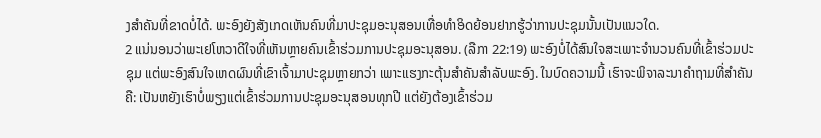ງສຳຄັນທີ່ຂາດບໍ່ໄດ້. ພະອົງຍັງສັງເກດເຫັນຄົນທີ່ມາປະຊຸມອະນຸສອນເທື່ອທຳອິດຍ້ອນຢາກຮູ້ວ່າການປະຊຸມນັ້ນເປັນແນວໃດ.
2 ແນ່ນອນວ່າພະເຢໂຫວາດີໃຈທີ່ເຫັນຫຼາຍຄົນເຂົ້າຮ່ວມການປະຊຸມອະນຸສອນ. (ລືກາ 22:19) ພະອົງບໍ່ໄດ້ສົນໃຈສະເພາະຈຳນວນຄົນທີ່ເຂົ້າຮ່ວມປະຊຸມ ແຕ່ພະອົງສົນໃຈເຫດຜົນທີ່ເຂົາເຈົ້າມາປະຊຸມຫຼາຍກວ່າ ເພາະແຮງກະຕຸ້ນສຳຄັນສຳລັບພະອົງ. ໃນບົດຄວາມນີ້ ເຮົາຈະພິຈາລະນາຄຳຖາມທີ່ສຳຄັນຄື: ເປັນຫຍັງເຮົາບໍ່ພຽງແຕ່ເຂົ້າຮ່ວມການປະຊຸມອະນຸສອນທຸກປີ ແຕ່ຍັງຕ້ອງເຂົ້າຮ່ວມ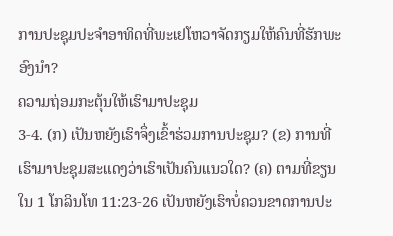ການປະຊຸມປະຈຳອາທິດທີ່ພະເຢໂຫວາຈັດກຽມໃຫ້ຄົນທີ່ຮັກພະອົງນຳ?
ຄວາມຖ່ອມກະຕຸ້ນໃຫ້ເຮົາມາປະຊຸມ
3-4. (ກ) ເປັນຫຍັງເຮົາຈຶ່ງເຂົ້າຮ່ວມການປະຊຸມ? (ຂ) ການທີ່ເຮົາມາປະຊຸມສະແດງວ່າເຮົາເປັນຄົນແນວໃດ? (ຄ) ຕາມທີ່ຂຽນໃນ 1 ໂກລິນໂທ 11:23-26 ເປັນຫຍັງເຮົາບໍ່ຄວນຂາດການປະ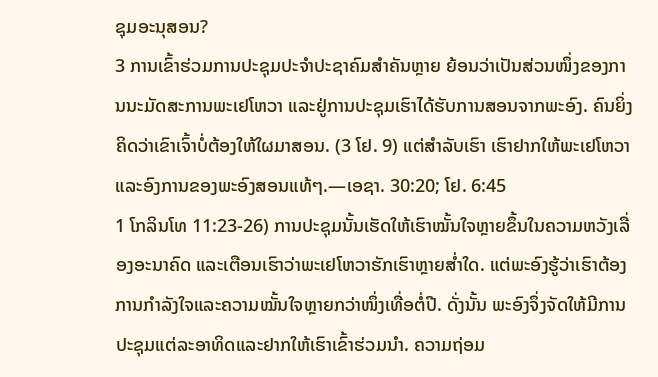ຊຸມອະນຸສອນ?
3 ການເຂົ້າຮ່ວມການປະຊຸມປະຈຳປະຊາຄົມສຳຄັນຫຼາຍ ຍ້ອນວ່າເປັນສ່ວນໜຶ່ງຂອງການນະມັດສະການພະເຢໂຫວາ ແລະຢູ່ການປະຊຸມເຮົາໄດ້ຮັບການສອນຈາກພະອົງ. ຄົນຍິ່ງຄິດວ່າເຂົາເຈົ້າບໍ່ຕ້ອງໃຫ້ໃຜມາສອນ. (3 ໂຢ. 9) ແຕ່ສຳລັບເຮົາ ເຮົາຢາກໃຫ້ພະເຢໂຫວາແລະອົງການຂອງພະອົງສອນແທ້ໆ.—ເອຊາ. 30:20; ໂຢ. 6:45
1 ໂກລິນໂທ 11:23-26) ການປະຊຸມນັ້ນເຮັດໃຫ້ເຮົາໝັ້ນໃຈຫຼາຍຂຶ້ນໃນຄວາມຫວັງເລື່ອງອະນາຄົດ ແລະເຕືອນເຮົາວ່າພະເຢໂຫວາຮັກເຮົາຫຼາຍສ່ຳໃດ. ແຕ່ພະອົງຮູ້ວ່າເຮົາຕ້ອງການກຳລັງໃຈແລະຄວາມໝັ້ນໃຈຫຼາຍກວ່າໜຶ່ງເທື່ອຕໍ່ປີ. ດັ່ງນັ້ນ ພະອົງຈຶ່ງຈັດໃຫ້ມີການປະຊຸມແຕ່ລະອາທິດແລະຢາກໃຫ້ເຮົາເຂົ້າຮ່ວມນຳ. ຄວາມຖ່ອມ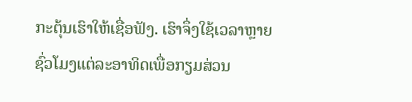ກະຕຸ້ນເຮົາໃຫ້ເຊື່ອຟັງ. ເຮົາຈຶ່ງໃຊ້ເວລາຫຼາຍຊົ່ວໂມງແຕ່ລະອາທິດເພື່ອກຽມສ່ວນ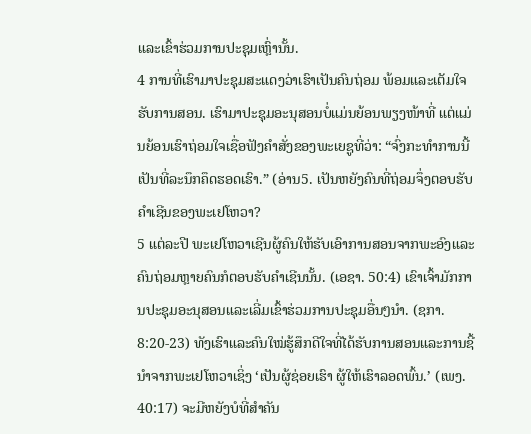ແລະເຂົ້າຮ່ວມການປະຊຸມເຫຼົ່ານັ້ນ.
4 ການທີ່ເຮົາມາປະຊຸມສະແດງວ່າເຮົາເປັນຄົນຖ່ອມ ພ້ອມແລະເຕັມໃຈຮັບການສອນ. ເຮົາມາປະຊຸມອະນຸສອນບໍ່ແມ່ນຍ້ອນພຽງໜ້າທີ່ ແຕ່ແມ່ນຍ້ອນເຮົາຖ່ອມໃຈເຊື່ອຟັງຄຳສັ່ງຂອງພະເຍຊູທີ່ວ່າ: “ຈົ່ງກະທຳການນີ້ເປັນທີ່ລະນຶກຄຶດຮອດເຮົາ.” (ອ່ານ5. ເປັນຫຍັງຄົນທີ່ຖ່ອມຈຶ່ງຕອບຮັບຄຳເຊີນຂອງພະເຢໂຫວາ?
5 ແຕ່ລະປີ ພະເຢໂຫວາເຊີນຜູ້ຄົນໃຫ້ຮັບເອົາການສອນຈາກພະອົງແລະຄົນຖ່ອມຫຼາຍຄົນກໍຕອບຮັບຄຳເຊີນນັ້ນ. (ເອຊາ. 50:4) ເຂົາເຈົ້າມັກການປະຊຸມອະນຸສອນແລະເລີ່ມເຂົ້າຮ່ວມການປະຊຸມອື່ນໆນຳ. (ຊກາ. 8:20-23) ທັງເຮົາແລະຄົນໃໝ່ຮູ້ສຶກດີໃຈທີ່ໄດ້ຮັບການສອນແລະການຊີ້ນຳຈາກພະເຢໂຫວາເຊິ່ງ ‘ເປັນຜູ້ຊ່ອຍເຮົາ ຜູ້ໃຫ້ເຮົາລອດພົ້ນ.’ (ເພງ. 40:17) ຈະມີຫຍັງບໍທີ່ສຳຄັນ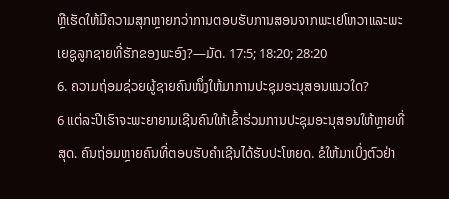ຫຼືເຮັດໃຫ້ມີຄວາມສຸກຫຼາຍກວ່າການຕອບຮັບການສອນຈາກພະເຢໂຫວາແລະພະເຍຊູລູກຊາຍທີ່ຮັກຂອງພະອົງ?—ມັດ. 17:5; 18:20; 28:20
6. ຄວາມຖ່ອມຊ່ວຍຜູ້ຊາຍຄົນໜຶ່ງໃຫ້ມາການປະຊຸມອະນຸສອນແນວໃດ?
6 ແຕ່ລະປີເຮົາຈະພະຍາຍາມເຊີນຄົນໃຫ້ເຂົ້າຮ່ວມການປະຊຸມອະນຸສອນໃຫ້ຫຼາຍທີ່ສຸດ. ຄົນຖ່ອມຫຼາຍຄົນທີ່ຕອບຮັບຄຳເຊີນໄດ້ຮັບປະໂຫຍດ. ຂໍໃຫ້ມາເບິ່ງຕົວຢ່າ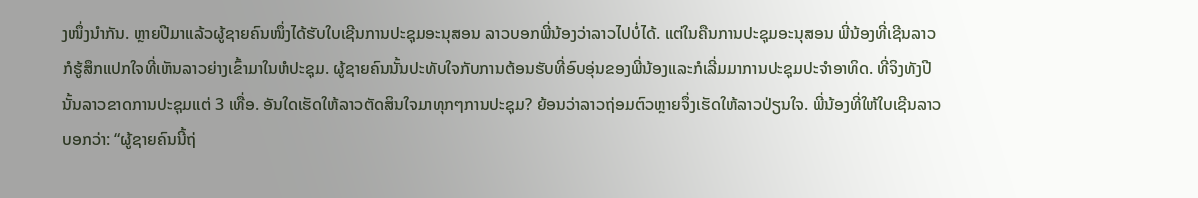ງໜຶ່ງນຳກັນ. ຫຼາຍປີມາແລ້ວຜູ້ຊາຍຄົນໜຶ່ງໄດ້ຮັບໃບເຊີນການປະຊຸມອະນຸສອນ ລາວບອກພີ່ນ້ອງວ່າລາວໄປບໍ່ໄດ້. ແຕ່ໃນຄືນການປະຊຸມອະນຸສອນ ພີ່ນ້ອງທີ່ເຊີນລາວກໍຮູ້ສຶກແປກໃຈທີ່ເຫັນລາວຍ່າງເຂົ້າມາໃນຫໍປະຊຸມ. ຜູ້ຊາຍຄົນນັ້ນປະທັບໃຈກັບການຕ້ອນຮັບທີ່ອົບອຸ່ນຂອງພີ່ນ້ອງແລະກໍເລີ່ມມາການປະຊຸມປະຈຳອາທິດ. ທີ່ຈິງທັງປີນັ້ນລາວຂາດການປະຊຸມແຕ່ 3 ເທື່ອ. ອັນໃດເຮັດໃຫ້ລາວຕັດສິນໃຈມາທຸກໆການປະຊຸມ? ຍ້ອນວ່າລາວຖ່ອມຕົວຫຼາຍຈຶ່ງເຮັດໃຫ້ລາວປ່ຽນໃຈ. ພີ່ນ້ອງທີ່ໃຫ້ໃບເຊີນລາວບອກວ່າ: “ຜູ້ຊາຍຄົນນີ້ຖ່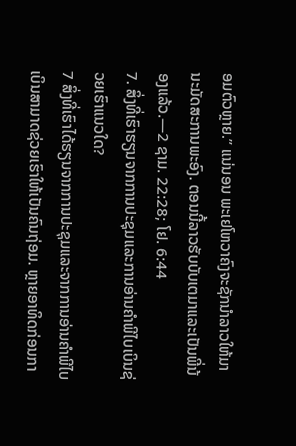ອມຕົວຫຼາຍ.” ແນ່ນອນ ພະເຢໂຫວາຄົງຈະຊັກນຳລາວໃຫ້ມານະມັດສະການພະອົງ. ຕອນນີ້ລາວຮັບບັບເຕມາແລະເປັນພີ່ນ້ອງແລ້ວ.—2 ຊາມ. 22:28; ໂຢ. 6:44
7. ສິ່ງທີ່ເຮົາຮຽນຈາກການປະຊຸມແລະການອ່ານຄຳພີໄບເບິນຊ່ວຍເຮົາແນວໃດ?
7 ສິ່ງທີ່ເຮົາໄດ້ຮຽນຈາກການປະຊຸມແລະຈາກການອ່ານຄຳພີໄບເບິນສາມາດຊ່ວຍເຮົາໃຫ້ເປັນຄົນຖ່ອມ. ຫຼາຍອາທິດກ່ອນກາ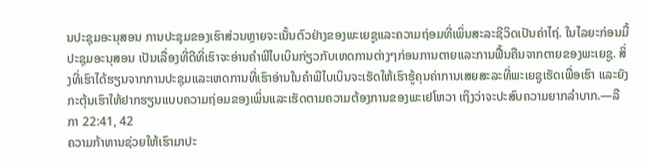ນປະຊຸມອະນຸສອນ ການປະຊຸມຂອງເຮົາສ່ວນຫຼາຍຈະເນັ້ນຕົວຢ່າງຂອງພະເຍຊູແລະຄວາມຖ່ອມທີ່ເພິ່ນສະລະຊີວິດເປັນຄ່າໄຖ່. ໃນໄລຍະກ່ອນມື້ປະຊຸມອະນຸສອນ ເປັນເລື່ອງທີ່ດີທີ່ເຮົາຈະອ່ານຄຳພີໄບເບິນກ່ຽວກັບເຫດການຕ່າງໆກ່ອນການຕາຍແລະການຟື້ນຄືນຈາກຕາຍຂອງພະເຍຊູ. ສິ່ງທີ່ເຮົາໄດ້ຮຽນຈາກການປະຊຸມແລະເຫດການທີ່ເຮົາອ່ານໃນຄຳພີໄບເບິນຈະເຮັດໃຫ້ເຮົາຮູ້ຄຸນຄ່າການເສຍສະລະທີ່ພະເຍຊູເຮັດເພື່ອເຮົາ ແລະຍັງກະຕຸ້ນເຮົາໃຫ້ຢາກຮຽນແບບຄວາມຖ່ອມຂອງເພິ່ນແລະເຮັດຕາມຄວາມຕ້ອງການຂອງພະເຢໂຫວາ ເຖິງວ່າຈະປະສົບຄວາມຍາກລຳບາກ.—ລືກາ 22:41, 42
ຄວາມກ້າຫານຊ່ວຍໃຫ້ເຮົາມາປະ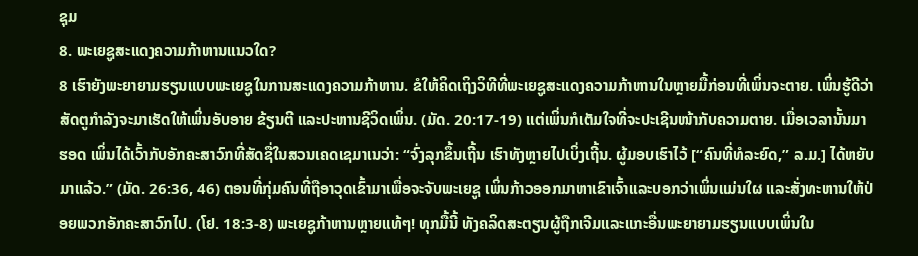ຊຸມ
8. ພະເຍຊູສະແດງຄວາມກ້າຫານແນວໃດ?
8 ເຮົາຍັງພະຍາຍາມຮຽນແບບພະເຍຊູໃນການສະແດງຄວາມກ້າຫານ. ຂໍໃຫ້ຄິດເຖິງວິທີທີ່ພະເຍຊູສະແດງຄວາມກ້າຫານໃນຫຼາຍມື້ກ່ອນທີ່ເພິ່ນຈະຕາຍ. ເພິ່ນຮູ້ດີວ່າສັດຕູກຳລັງຈະມາເຮັດໃຫ້ເພິ່ນອັບອາຍ ຂ້ຽນຕີ ແລະປະຫານຊີວິດເພິ່ນ. (ມັດ. 20:17-19) ແຕ່ເພິ່ນກໍເຕັມໃຈທີ່ຈະປະເຊີນໜ້າກັບຄວາມຕາຍ. ເມື່ອເວລານັ້ນມາ ຮອດ ເພິ່ນໄດ້ເວົ້າກັບອັກຄະສາວົກທີ່ສັດຊື່ໃນສວນເຄດເຊມາເນວ່າ: “ຈົ່ງລຸກຂຶ້ນເຖີ້ນ ເຮົາທັງຫຼາຍໄປເບິ່ງເຖີ້ນ. ຜູ້ມອບເຮົາໄວ້ [“ຄົນທີ່ທໍລະຍົດ,” ລ.ມ.] ໄດ້ຫຍັບມາແລ້ວ.” (ມັດ. 26:36, 46) ຕອນທີ່ກຸ່ມຄົນທີ່ຖືອາວຸດເຂົ້າມາເພື່ອຈະຈັບພະເຍຊູ ເພິ່ນກ້າວອອກມາຫາເຂົາເຈົ້າແລະບອກວ່າເພິ່ນແມ່ນໃຜ ແລະສັ່ງທະຫານໃຫ້ປ່ອຍພວກອັກຄະສາວົກໄປ. (ໂຢ. 18:3-8) ພະເຍຊູກ້າຫານຫຼາຍແທ້ໆ! ທຸກມື້ນີ້ ທັງຄລິດສະຕຽນຜູ້ຖືກເຈີມແລະແກະອື່ນພະຍາຍາມຮຽນແບບເພິ່ນໃນ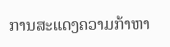ການສະແດງຄວາມກ້າຫາ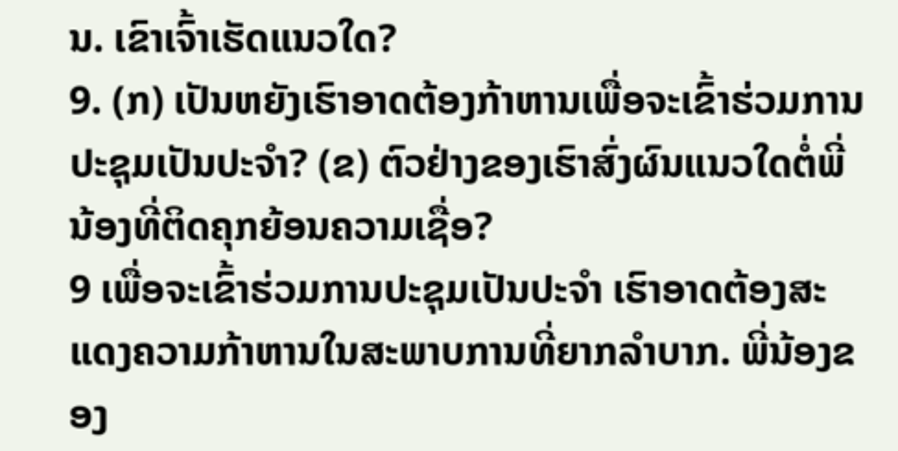ນ. ເຂົາເຈົ້າເຮັດແນວໃດ?
9. (ກ) ເປັນຫຍັງເຮົາອາດຕ້ອງກ້າຫານເພື່ອຈະເຂົ້າຮ່ວມການປະຊຸມເປັນປະຈຳ? (ຂ) ຕົວຢ່າງຂອງເຮົາສົ່ງຜົນແນວໃດຕໍ່ພີ່ນ້ອງທີ່ຕິດຄຸກຍ້ອນຄວາມເຊື່ອ?
9 ເພື່ອຈະເຂົ້າຮ່ວມການປະຊຸມເປັນປະຈຳ ເຮົາອາດຕ້ອງສະແດງຄວາມກ້າຫານໃນສະພາບການທີ່ຍາກລຳບາກ. ພີ່ນ້ອງຂອງ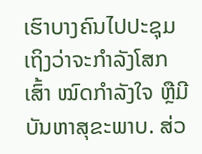ເຮົາບາງຄົນໄປປະຊຸມເຖິງວ່າຈະກຳລັງໂສກເສົ້າ ໝົດກຳລັງໃຈ ຫຼືມີບັນຫາສຸຂະພາບ. ສ່ວ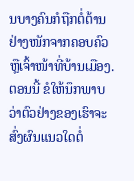ນບາງຄົນກໍຖືກຕໍ່ຕ້ານຢ່າງໜັກຈາກຄອບຄົວຫຼືເຈົ້າໜ້າທີ່ບ້ານເມືອງ. ຕອນນີ້ ຂໍໃຫ້ນຶກພາບວ່າຕົວຢ່າງຂອງເຮົາຈະສົ່ງຜົນແນວໃດຕໍ່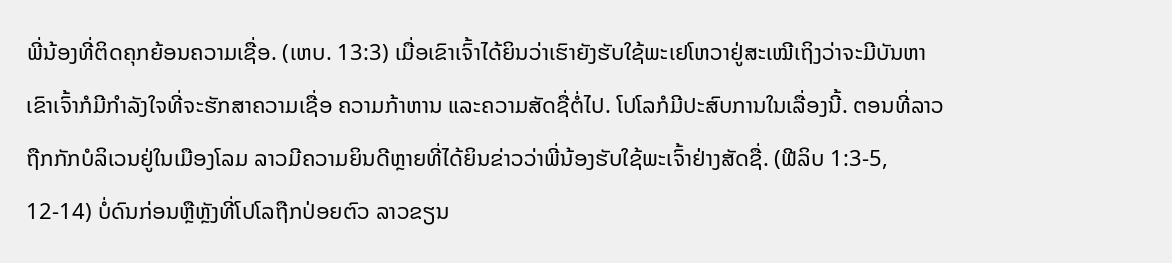ພີ່ນ້ອງທີ່ຕິດຄຸກຍ້ອນຄວາມເຊື່ອ. (ເຫບ. 13:3) ເມື່ອເຂົາເຈົ້າໄດ້ຍິນວ່າເຮົາຍັງຮັບໃຊ້ພະເຢໂຫວາຢູ່ສະເໝີເຖິງວ່າຈະມີບັນຫາ ເຂົາເຈົ້າກໍມີກຳລັງໃຈທີ່ຈະຮັກສາຄວາມເຊື່ອ ຄວາມກ້າຫານ ແລະຄວາມສັດຊື່ຕໍ່ໄປ. ໂປໂລກໍມີປະສົບການໃນເລື່ອງນີ້. ຕອນທີ່ລາວຖືກກັກບໍລິເວນຢູ່ໃນເມືອງໂລມ ລາວມີຄວາມຍິນດີຫຼາຍທີ່ໄດ້ຍິນຂ່າວວ່າພີ່ນ້ອງຮັບໃຊ້ພະເຈົ້າຢ່າງສັດຊື່. (ຟີລິບ 1:3-5, 12-14) ບໍ່ດົນກ່ອນຫຼືຫຼັງທີ່ໂປໂລຖືກປ່ອຍຕົວ ລາວຂຽນ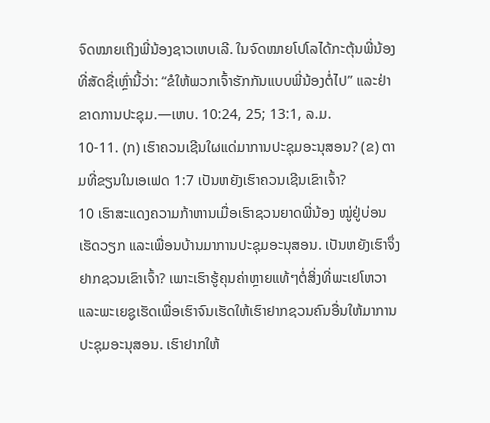ຈົດໝາຍເຖິງພີ່ນ້ອງຊາວເຫບເລີ. ໃນຈົດໝາຍໂປໂລໄດ້ກະຕຸ້ນພີ່ນ້ອງທີ່ສັດຊື່ເຫຼົ່ານີ້ວ່າ: “ຂໍໃຫ້ພວກເຈົ້າຮັກກັນແບບພີ່ນ້ອງຕໍ່ໄປ” ແລະຢ່າຂາດການປະຊຸມ.—ເຫບ. 10:24, 25; 13:1, ລ.ມ.
10-11. (ກ) ເຮົາຄວນເຊີນໃຜແດ່ມາການປະຊຸມອະນຸສອນ? (ຂ) ຕາມທີ່ຂຽນໃນເອເຟດ 1:7 ເປັນຫຍັງເຮົາຄວນເຊີນເຂົາເຈົ້າ?
10 ເຮົາສະແດງຄວາມກ້າຫານເມື່ອເຮົາຊວນຍາດພີ່ນ້ອງ ໝູ່ຢູ່ບ່ອນເຮັດວຽກ ແລະເພື່ອນບ້ານມາການປະຊຸມອະນຸສອນ. ເປັນຫຍັງເຮົາຈຶ່ງຢາກຊວນເຂົາເຈົ້າ? ເພາະເຮົາຮູ້ຄຸນຄ່າຫຼາຍແທ້ໆຕໍ່ສິ່ງທີ່ພະເຢໂຫວາແລະພະເຍຊູເຮັດເພື່ອເຮົາຈົນເຮັດໃຫ້ເຮົາຢາກຊວນຄົນອື່ນໃຫ້ມາການປະຊຸມອະນຸສອນ. ເຮົາຢາກໃຫ້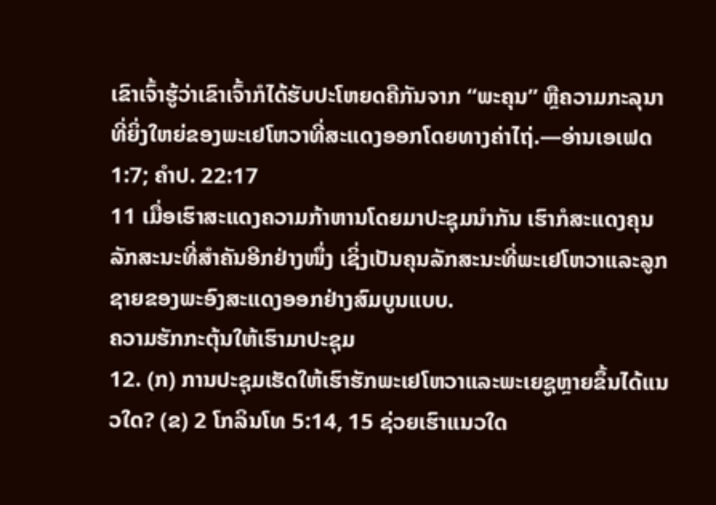ເຂົາເຈົ້າຮູ້ວ່າເຂົາເຈົ້າກໍໄດ້ຮັບປະໂຫຍດຄືກັນຈາກ “ພະຄຸນ” ຫຼືຄວາມກະລຸນາທີ່ຍິ່ງໃຫຍ່ຂອງພະເຢໂຫວາທີ່ສະແດງອອກໂດຍທາງຄ່າໄຖ່.—ອ່ານເອເຟດ 1:7; ຄຳປ. 22:17
11 ເມື່ອເຮົາສະແດງຄວາມກ້າຫານໂດຍມາປະຊຸມນຳກັນ ເຮົາກໍສະແດງຄຸນລັກສະນະທີ່ສຳຄັນອີກຢ່າງໜຶ່ງ ເຊິ່ງເປັນຄຸນລັກສະນະທີ່ພະເຢໂຫວາແລະລູກຊາຍຂອງພະອົງສະແດງອອກຢ່າງສົມບູນແບບ.
ຄວາມຮັກກະຕຸ້ນໃຫ້ເຮົາມາປະຊຸມ
12. (ກ) ການປະຊຸມເຮັດໃຫ້ເຮົາຮັກພະເຢໂຫວາແລະພະເຍຊູຫຼາຍຂຶ້ນໄດ້ແນວໃດ? (ຂ) 2 ໂກລິນໂທ 5:14, 15 ຊ່ວຍເຮົາແນວໃດ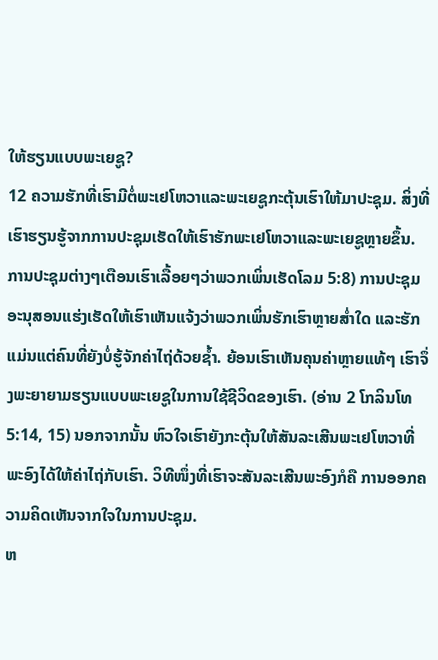ໃຫ້ຮຽນແບບພະເຍຊູ?
12 ຄວາມຮັກທີ່ເຮົາມີຕໍ່ພະເຢໂຫວາແລະພະເຍຊູກະຕຸ້ນເຮົາໃຫ້ມາປະຊຸມ. ສິ່ງທີ່ເຮົາຮຽນຮູ້ຈາກການປະຊຸມເຮັດໃຫ້ເຮົາຮັກພະເຢໂຫວາແລະພະເຍຊູຫຼາຍຂຶ້ນ. ການປະຊຸມຕ່າງໆເຕືອນເຮົາເລື້ອຍໆວ່າພວກເພິ່ນເຮັດໂລມ 5:8) ການປະຊຸມອະນຸສອນແຮ່ງເຮັດໃຫ້ເຮົາເຫັນແຈ້ງວ່າພວກເພິ່ນຮັກເຮົາຫຼາຍສ່ຳໃດ ແລະຮັກແມ່ນແຕ່ຄົນທີ່ຍັງບໍ່ຮູ້ຈັກຄ່າໄຖ່ດ້ວຍຊ້ຳ. ຍ້ອນເຮົາເຫັນຄຸນຄ່າຫຼາຍແທ້ໆ ເຮົາຈຶ່ງພະຍາຍາມຮຽນແບບພະເຍຊູໃນການໃຊ້ຊີວິດຂອງເຮົາ. (ອ່ານ 2 ໂກລິນໂທ 5:14, 15) ນອກຈາກນັ້ນ ຫົວໃຈເຮົາຍັງກະຕຸ້ນໃຫ້ສັນລະເສີນພະເຢໂຫວາທີ່ພະອົງໄດ້ໃຫ້ຄ່າໄຖ່ກັບເຮົາ. ວິທີໜຶ່ງທີ່ເຮົາຈະສັນລະເສີນພະອົງກໍຄື ການອອກຄວາມຄິດເຫັນຈາກໃຈໃນການປະຊຸມ.
ຫ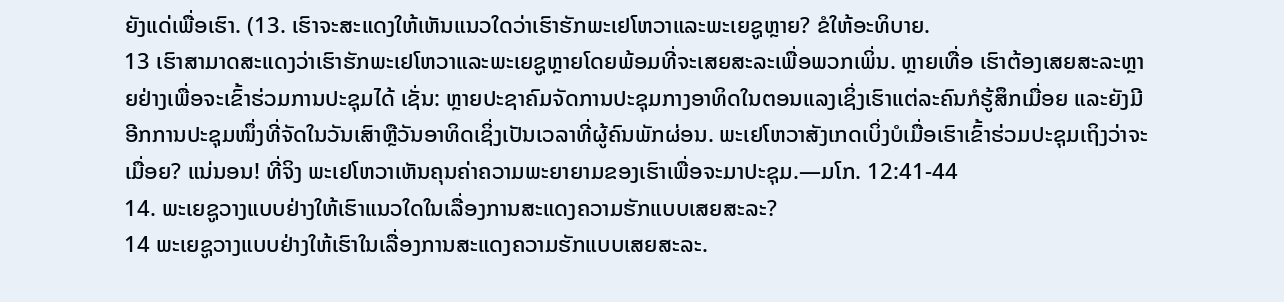ຍັງແດ່ເພື່ອເຮົາ. (13. ເຮົາຈະສະແດງໃຫ້ເຫັນແນວໃດວ່າເຮົາຮັກພະເຢໂຫວາແລະພະເຍຊູຫຼາຍ? ຂໍໃຫ້ອະທິບາຍ.
13 ເຮົາສາມາດສະແດງວ່າເຮົາຮັກພະເຢໂຫວາແລະພະເຍຊູຫຼາຍໂດຍພ້ອມທີ່ຈະເສຍສະລະເພື່ອພວກເພິ່ນ. ຫຼາຍເທື່ອ ເຮົາຕ້ອງເສຍສະລະຫຼາຍຢ່າງເພື່ອຈະເຂົ້າຮ່ວມການປະຊຸມໄດ້ ເຊັ່ນ: ຫຼາຍປະຊາຄົມຈັດການປະຊຸມກາງອາທິດໃນຕອນແລງເຊິ່ງເຮົາແຕ່ລະຄົນກໍຮູ້ສຶກເມື່ອຍ ແລະຍັງມີອີກການປະຊຸມໜຶ່ງທີ່ຈັດໃນວັນເສົາຫຼືວັນອາທິດເຊິ່ງເປັນເວລາທີ່ຜູ້ຄົນພັກຜ່ອນ. ພະເຢໂຫວາສັງເກດເບິ່ງບໍເມື່ອເຮົາເຂົ້າຮ່ວມປະຊຸມເຖິງວ່າຈະເມື່ອຍ? ແນ່ນອນ! ທີ່ຈິງ ພະເຢໂຫວາເຫັນຄຸນຄ່າຄວາມພະຍາຍາມຂອງເຮົາເພື່ອຈະມາປະຊຸມ.—ມໂກ. 12:41-44
14. ພະເຍຊູວາງແບບຢ່າງໃຫ້ເຮົາແນວໃດໃນເລື່ອງການສະແດງຄວາມຮັກແບບເສຍສະລະ?
14 ພະເຍຊູວາງແບບຢ່າງໃຫ້ເຮົາໃນເລື່ອງການສະແດງຄວາມຮັກແບບເສຍສະລະ.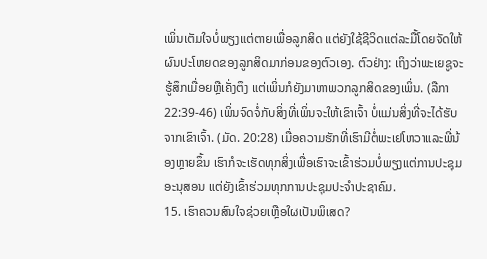ເພິ່ນເຕັມໃຈບໍ່ພຽງແຕ່ຕາຍເພື່ອລູກສິດ ແຕ່ຍັງໃຊ້ຊີວິດແຕ່ລະມື້ໂດຍຈັດໃຫ້ຜົນປະໂຫຍດຂອງລູກສິດມາກ່ອນຂອງຕົວເອງ. ຕົວຢ່າງ: ເຖິງວ່າພະເຍຊູຈະຮູ້ສຶກເມື່ອຍຫຼືເຄັ່ງຕຶງ ແຕ່ເພິ່ນກໍຍັງມາຫາພວກລູກສິດຂອງເພິ່ນ. (ລືກາ 22:39-46) ເພິ່ນຈົດຈໍ່ກັບສິ່ງທີ່ເພິ່ນຈະໃຫ້ເຂົາເຈົ້າ ບໍ່ແມ່ນສິ່ງທີ່ຈະໄດ້ຮັບຈາກເຂົາເຈົ້າ. (ມັດ. 20:28) ເມື່ອຄວາມຮັກທີ່ເຮົາມີຕໍ່ພະເຢໂຫວາແລະພີ່ນ້ອງຫຼາຍຂຶ້ນ ເຮົາກໍຈະເຮັດທຸກສິ່ງເພື່ອເຮົາຈະເຂົ້າຮ່ວມບໍ່ພຽງແຕ່ການປະຊຸມອະນຸສອນ ແຕ່ຍັງເຂົ້າຮ່ວມທຸກການປະຊຸມປະຈຳປະຊາຄົມ.
15. ເຮົາຄວນສົນໃຈຊ່ວຍເຫຼືອໃຜເປັນພິເສດ?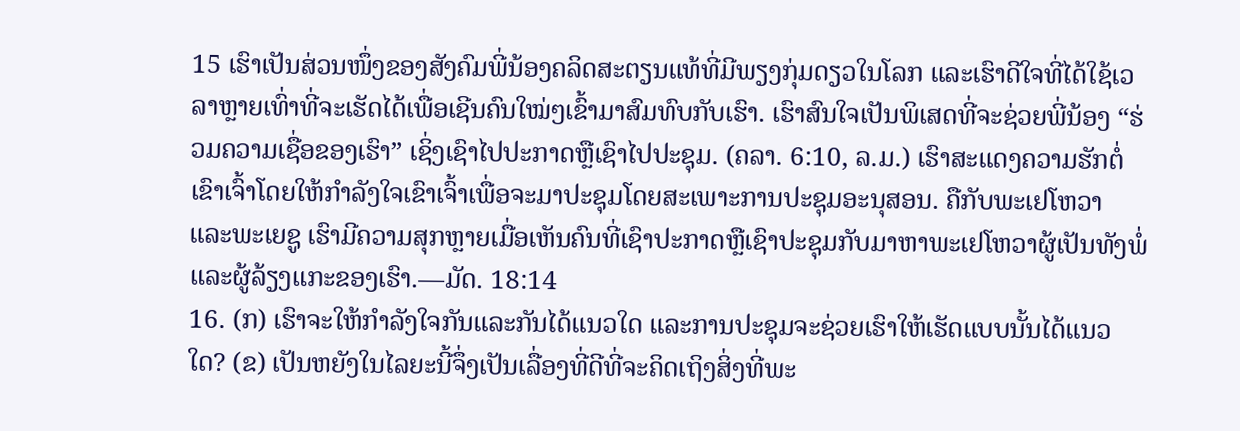15 ເຮົາເປັນສ່ວນໜຶ່ງຂອງສັງຄົມພີ່ນ້ອງຄລິດສະຕຽນແທ້ທີ່ມີພຽງກຸ່ມດຽວໃນໂລກ ແລະເຮົາດີໃຈທີ່ໄດ້ໃຊ້ເວລາຫຼາຍເທົ່າທີ່ຈະເຮັດໄດ້ເພື່ອເຊີນຄົນໃໝ່ໆເຂົ້າມາສົມທົບກັບເຮົາ. ເຮົາສົນໃຈເປັນພິເສດທີ່ຈະຊ່ວຍພີ່ນ້ອງ “ຮ່ວມຄວາມເຊື່ອຂອງເຮົາ” ເຊິ່ງເຊົາໄປປະກາດຫຼືເຊົາໄປປະຊຸມ. (ຄລາ. 6:10, ລ.ມ.) ເຮົາສະແດງຄວາມຮັກຕໍ່ເຂົາເຈົ້າໂດຍໃຫ້ກຳລັງໃຈເຂົາເຈົ້າເພື່ອຈະມາປະຊຸມໂດຍສະເພາະການປະຊຸມອະນຸສອນ. ຄືກັບພະເຢໂຫວາ ແລະພະເຍຊູ ເຮົາມີຄວາມສຸກຫຼາຍເມື່ອເຫັນຄົນທີ່ເຊົາປະກາດຫຼືເຊົາປະຊຸມກັບມາຫາພະເຢໂຫວາຜູ້ເປັນທັງພໍ່ແລະຜູ້ລ້ຽງແກະຂອງເຮົາ.—ມັດ. 18:14
16. (ກ) ເຮົາຈະໃຫ້ກຳລັງໃຈກັນແລະກັນໄດ້ແນວໃດ ແລະການປະຊຸມຈະຊ່ວຍເຮົາໃຫ້ເຮັດແບບນັ້ນໄດ້ແນວໃດ? (ຂ) ເປັນຫຍັງໃນໄລຍະນີ້ຈຶ່ງເປັນເລື່ອງທີ່ດີທີ່ຈະຄິດເຖິງສິ່ງທີ່ພະ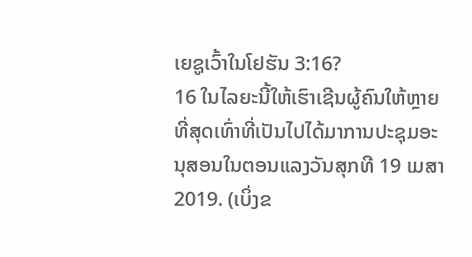ເຍຊູເວົ້າໃນໂຢຮັນ 3:16?
16 ໃນໄລຍະນີ້ໃຫ້ເຮົາເຊີນຜູ້ຄົນໃຫ້ຫຼາຍທີ່ສຸດເທົ່າທີ່ເປັນໄປໄດ້ມາການປະຊຸມອະນຸສອນໃນຕອນແລງວັນສຸກທີ 19 ເມສາ 2019. (ເບິ່ງຂ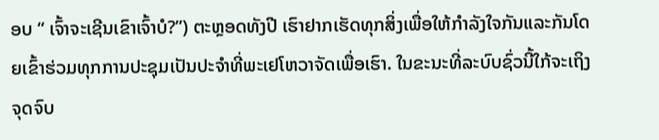ອບ “ ເຈົ້າຈະເຊີນເຂົາເຈົ້າບໍ?”) ຕະຫຼອດທັງປີ ເຮົາຢາກເຮັດທຸກສິ່ງເພື່ອໃຫ້ກຳລັງໃຈກັນແລະກັນໂດຍເຂົ້າຮ່ວມທຸກການປະຊຸມເປັນປະຈຳທີ່ພະເຢໂຫວາຈັດເພື່ອເຮົາ. ໃນຂະນະທີ່ລະບົບຊົ່ວນີ້ໃກ້ຈະເຖິງຈຸດຈົບ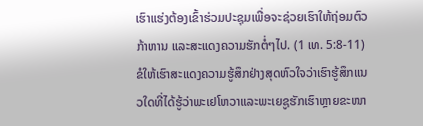ເຮົາແຮ່ງຕ້ອງເຂົ້າຮ່ວມປະຊຸມເພື່ອຈະຊ່ວຍເຮົາໃຫ້ຖ່ອມຕົວ ກ້າຫານ ແລະສະແດງຄວາມຮັກຕໍ່ໆໄປ. (1 ເທ. 5:8-11) ຂໍໃຫ້ເຮົາສະແດງຄວາມຮູ້ສຶກຢ່າງສຸດຫົວໃຈວ່າເຮົາຮູ້ສຶກແນວໃດທີ່ໄດ້ຮູ້ວ່າພະເຢໂຫວາແລະພະເຍຊູຮັກເຮົາຫຼາຍຂະໜາ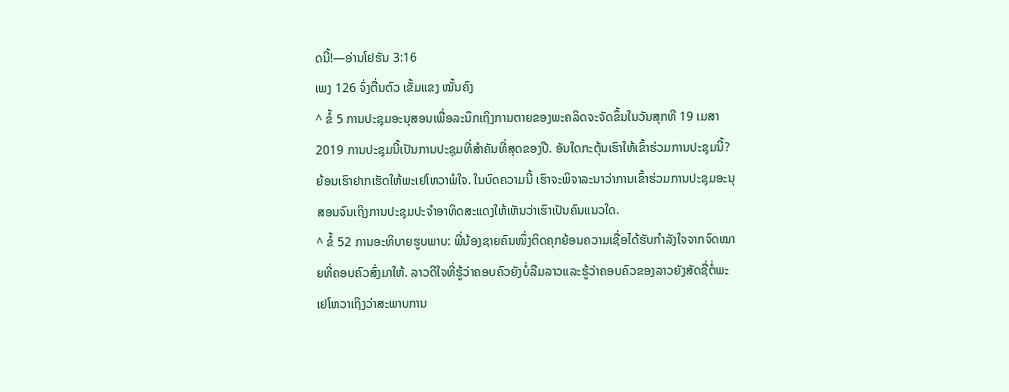ດນີ້!—ອ່ານໂຢຮັນ 3:16
ເພງ 126 ຈົ່ງຕື່ນຕົວ ເຂັ້ມແຂງ ໝັ້ນຄົງ
^ ຂໍ້ 5 ການປະຊຸມອະນຸສອນເພື່ອລະນຶກເຖິງການຕາຍຂອງພະຄລິດຈະຈັດຂຶ້ນໃນວັນສຸກທີ 19 ເມສາ 2019 ການປະຊຸມນີ້ເປັນການປະຊຸມທີ່ສຳຄັນທີ່ສຸດຂອງປີ. ອັນໃດກະຕຸ້ນເຮົາໃຫ້ເຂົ້າຮ່ວມການປະຊຸມນີ້? ຍ້ອນເຮົາຢາກເຮັດໃຫ້ພະເຢໂຫວາພໍໃຈ. ໃນບົດຄວາມນີ້ ເຮົາຈະພິຈາລະນາວ່າການເຂົ້າຮ່ວມການປະຊຸມອະນຸສອນຈົນເຖິງການປະຊຸມປະຈຳອາທິດສະແດງໃຫ້ເຫັນວ່າເຮົາເປັນຄົນແນວໃດ.
^ ຂໍ້ 52 ການອະທິບາຍຮູບພາບ: ພີ່ນ້ອງຊາຍຄົນໜຶ່ງຕິດຄຸກຍ້ອນຄວາມເຊື່ອໄດ້ຮັບກຳລັງໃຈຈາກຈົດໝາຍທີ່ຄອບຄົວສົ່ງມາໃຫ້. ລາວດີໃຈທີ່ຮູ້ວ່າຄອບຄົວຍັງບໍ່ລືມລາວແລະຮູ້ວ່າຄອບຄົວຂອງລາວຍັງສັດຊື່ຕໍ່ພະເຢໂຫວາເຖິງວ່າສະພາບການ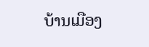ບ້ານເມືອງ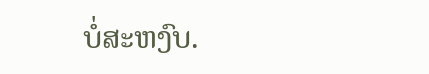ບໍ່ສະຫງົບ.